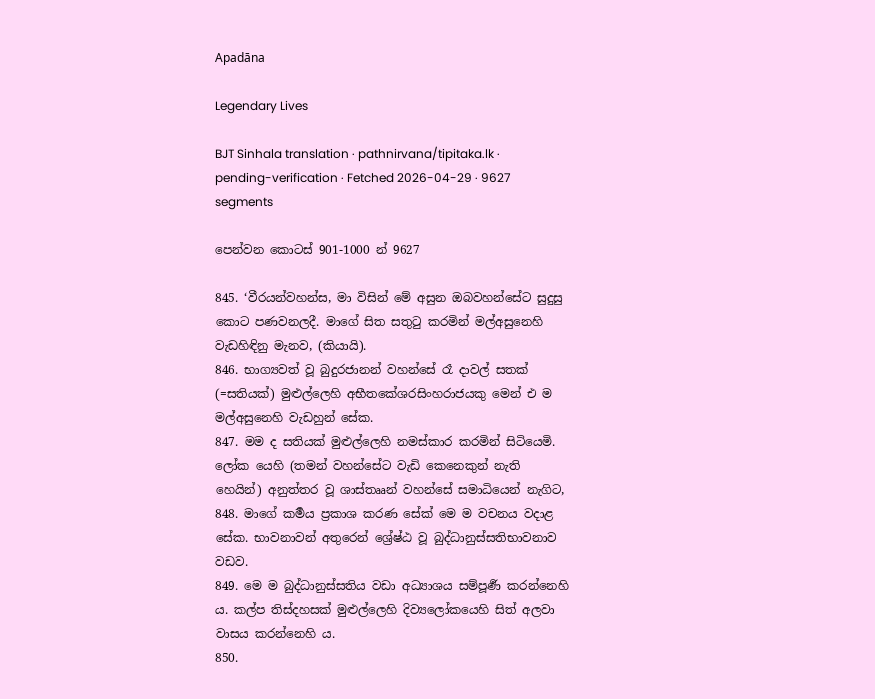Apadāna

Legendary Lives

BJT Sinhala translation · pathnirvana/tipitaka.lk · pending-verification · Fetched 2026-04-29 · 9627 segments

පෙන්වන කොටස් 901-1000 න් 9627

845. ‘වීරයන්වහන්ස, මා විසින් මේ අසුන ඔබවහන්සේට සුදුසු කොට පණවනලදී. මාගේ සිත සතුටු කරමින් මල්අසුනෙහි වැඩහිඳිනු මැනව, (කියායි).
846. භාග්‍යවත් වූ බුදුරජානන් වහන්සේ රෑ දාවල් සතක් (=සතියක්) මුළුල්ලෙහි අභීතකේශරසිංහරාජයකු මෙන් එ ම මල්අසුනෙහි වැඩහුන් සේක.
847. මම ද සතියක් මුළුල්ලෙහි නමස්කාර කරමින් සිටියෙමි. ලෝක යෙහි (තමන් වහන්සේට වැඩි කෙනෙකුන් නැති හෙයින්) අනුත්තර වූ ශාස්තෲන් වහන්සේ සමාධියෙන් නැගිට,
848. මාගේ කර්‍මය ප්‍රකාශ කරණ සේක් මෙ ම වචනය වදාළ සේක. භාවනාවන් අතුරෙන් ශ්‍රේෂ්ඨ වූ බුද්ධානුස්සතිභාවනාව වඩව.
849. මෙ ම බුද්ධානුස්සතිය වඩා අධ්‍යාශය සම්පූර්‍ණ කරන්නෙහි ය. කල්ප තිස්දහසක් මුළුල්ලෙහි දිව්‍යලෝකයෙහි සිත් අලවා වාසය කරන්නෙහි ය.
850.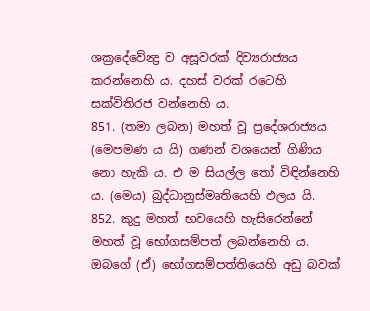ශක්‍රදේවේන්‍ද්‍ර ව අසූවරක් දිව්‍යරාජ්‍යය කරන්නෙහි ය. දහස් වරක් රටෙහි සක්විතිරජ වන්නෙහි ය.
851. (තමා ලබන) මහත් වූ ප්‍රදේශරාජ්‍යය (මෙපමණ ය යි) ගණන් වශයෙන් ගිණිය නො හැකි ය. එ ම සියල්ල තෝ විඳින්නෙහි ය. (මෙය) බුද්ධානුස්මෘතියෙහි ඵලය යි.
852. කුදු මහත් භවයෙහි හැසිරෙන්නේ මහත් වූ භෝගසම්පත් ලබන්නෙහි ය. ඔබගේ (ඒ) භෝගසම්පත්තියෙහි අඩු බවක්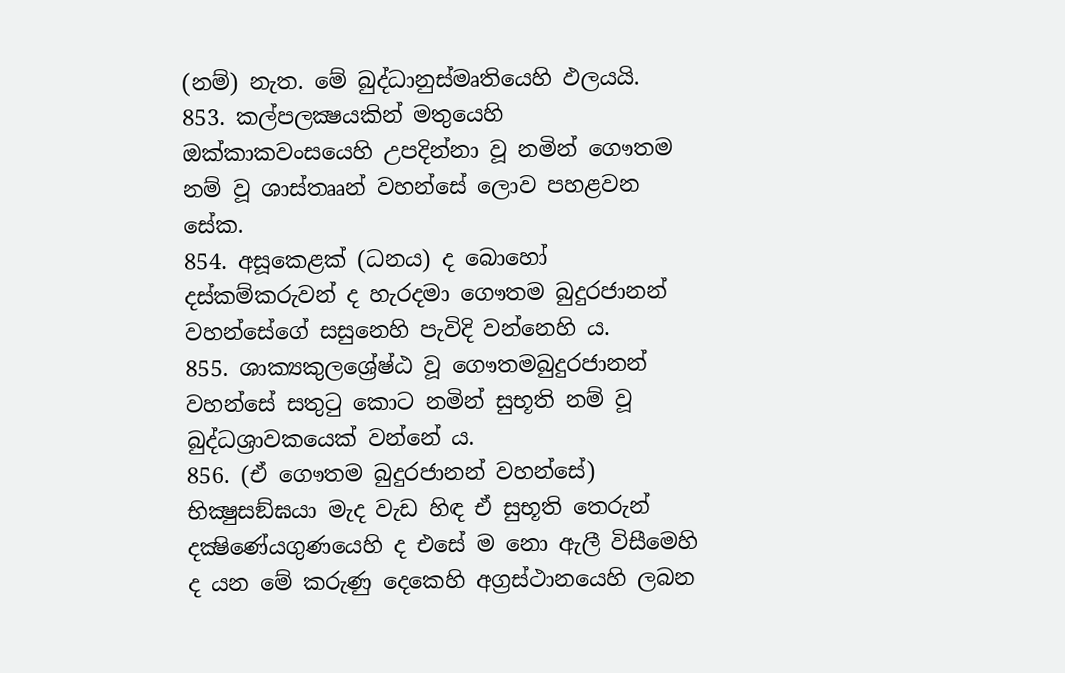(නම්) නැත. මේ බුද්ධානුස්මෘතියෙහි ඵලයයි.
853. කල්පලක්‍ෂයකින් මතුයෙහි ඔක්කාකවංසයෙහි උපදින්නා වූ නමින් ගෞතම නම් වූ ශාස්තෲන් වහන්සේ ලොව පහළවන සේක.
854. අසූකෙළක් (ධනය) ද බොහෝ දස්කම්කරුවන් ද හැරදමා ගෞතම බුදුරජානන් වහන්සේගේ සසුනෙහි පැවිදි වන්නෙහි ය.
855. ශාක්‍යකුලශ්‍රේෂ්ඨ වූ ගෞතමබුදුරජානන් වහන්සේ සතුටු කොට නමින් සුභූති නම් වූ බුද්ධශ්‍රාවකයෙක් වන්නේ ය.
856. (ඒ ගෞතම බුදුරජානන් වහන්සේ) භික්‍ෂුසඞ්ඝයා මැද වැඩ හිඳ ඒ සුභූති තෙරුන් දක්‍ෂිණේයගුණයෙහි ද එසේ ම නො ඇලී විසීමෙහි ද යන මේ කරුණු දෙකෙහි අග්‍රස්ථානයෙහි ලබන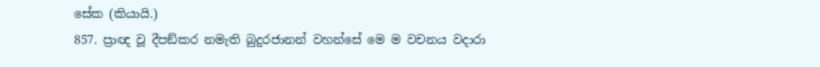සේක (කියායි.)
857. ප්‍රාඥ වූ දීපඞ්කර නමැති බුදුරජානන් වහන්සේ මෙ ම වචනය වදාරා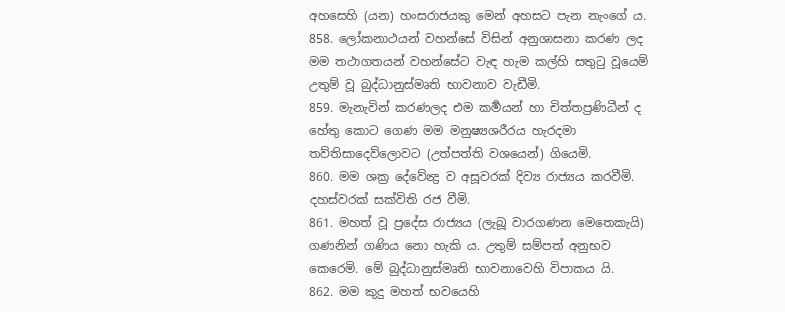අහසෙහි (යන) හංසරාජයකු මෙන් අහසට පැන නැංගේ ය.
858. ලෝකනාථයන් වහන්සේ විසින් අනුශාසනා කරණ ලද මම තථාගතයන් වහන්සේට වැඳ හැම කල්හි සතුටු වූයෙම් උතුම් වූ බුද්ධානුස්මෘති භාවනාව වැඩීමි.
859. මැනැවින් කරණලද එම කර්‍මයන් හා චිත්තප්‍රණිධීන් ද හේතු කොට ගෙණ මම මනුෂ්‍යශරීරය හැරදමා තව්තිසාදෙව්ලොවට (උත්පත්ති වශයෙන්) ගියෙමි.
860. මම ශක්‍ර දේවේන්‍ද්‍ර ව අසූවරක් දිව්‍ය රාජ්‍යය කරවීමි. දහස්වරක් සක්විති රජ වීමි.
861. මහත් වූ ප්‍රදේස රාජ්‍යය (ලැබූ වාරගණන මෙතෙකැයි) ගණනින් ගණිය නො හැකි ය. උතුම් සම්පත් අනුභව කෙරෙමි. මේ බුද්ධානුස්මෘති භාවනාවෙහි විපාකය යි.
862. මම කුදු මහත් භවයෙහි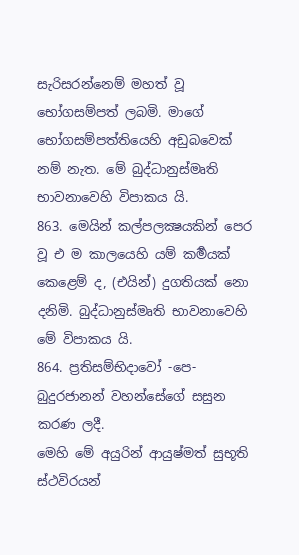සැරිසරන්නෙම් මහත් වූ භෝගසම්පත් ලබමි. මාගේ භෝගසම්පත්තියෙහි අඩුබවෙක් නම් නැත. මේ බුද්ධානුස්මෘති භාවනාවෙහි විපාකය යි.
863. මෙයින් කල්පලක්‍ෂයකින් පෙර වූ එ ම කාලයෙහි යම් කර්‍මයක් කෙළෙම් ද, (එයින්) දුගතියක් නො දනිමි. බුද්ධානුස්මෘති භාවනාවෙහි මේ විපාකය යි.
864. ප්‍රතිසම්භිදාවෝ -පෙ- බුදුරජානන් වහන්සේගේ සසුන කරණ ලදී.
මෙහි මේ අයුරින් ආයුෂ්මත් සුභූති ස්ථවිරයන්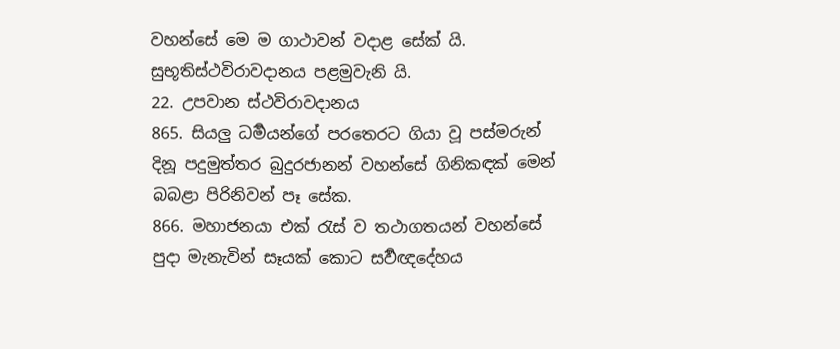වහන්සේ මෙ ම ගාථාවන් වදාළ සේක් යි.
සුභූතිස්ථවිරාවදානය පළමුවැනි යි.
22. උපවාන ස්ථවිරාවදානය
865. සියලු ධර්‍මයන්ගේ පරතෙරට ගියා වූ පස්මරුන් දිනූ පදුමුත්තර බුදුරජානන් වහන්සේ ගිනිකඳක් මෙන් බබළා පිරිනිවන් පෑ සේක.
866. මහාජනයා එක් රැස් ව තථාගතයන් වහන්සේ පුදා මැනැවින් සෑයක් කොට සර්‍වඥදේහය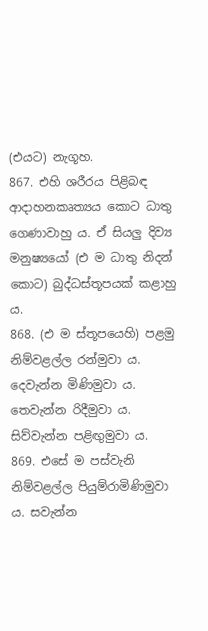(එයට) නැගූහ.
867. එහි ශරීරය පිළිබඳ ආදාහනකෘත්‍යය කොට ධාතු ගෙණාවාහු ය. ඒ සියලු දිව්‍ය මනුෂ්‍යයෝ (එ ම ධාතු නිදන් කොට) බුද්ධස්තූපයක් කළාහු ය.
868. (එ ම ස්තූපයෙහි) පළමු නිම්වළල්ල රන්මුවා ය. දෙවැන්න මිණිමුවා ය. තෙවැන්න රිදීමුවා ය. සිව්වැන්න පළිඟුමුවා ය.
869. එසේ ම පස්වැනි නිම්වළල්ල පියුම්රාමිණිමුවා ය. සවැන්න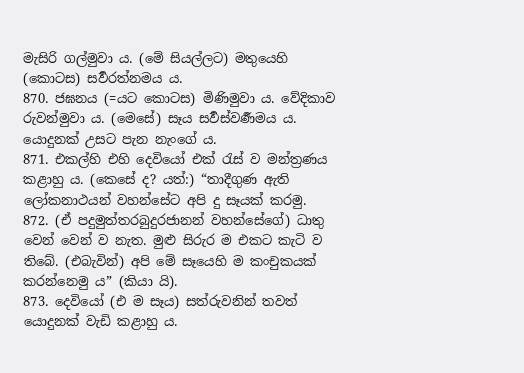මැසිරි ගල්මුවා ය. (මේ සියල්ලට) මතුයෙහි (කොටස) සර්‍වරත්නමය ය.
870. ජඝනය (=යට කොටස) මිණිමුවා ය. වේදිකාව රුවන්මුවා ය. (මෙසේ) සෑය සර්‍වස්වර්‍ණමය ය. යොදුනක් උසට පැන නැංගේ ය.
871. එකල්හි එහි දෙවියෝ එක් රැස් ව මන්ත්‍රණය කළාහු ය. (කෙසේ ද? යත්:) “තාදීගුණ ඇති ලෝකනාථයන් වහන්සේට අපි දු සෑයක් කරමු.
872. (ඒ පදුමුත්තරබුදුරජානන් වහන්සේගේ) ධාතු වෙන් වෙන් ව නැත. මුළු සිරුර ම එකට කැටි ව තිබේ. (එබැවින්) අපි මේ සෑයෙහි ම කංචුකයක් කරන්නෙමු ය” (කියා යි).
873. දෙවියෝ (එ ම සෑය) සත්රුවනින් තවත් යොදුනක් වැඩි කළාහු ය.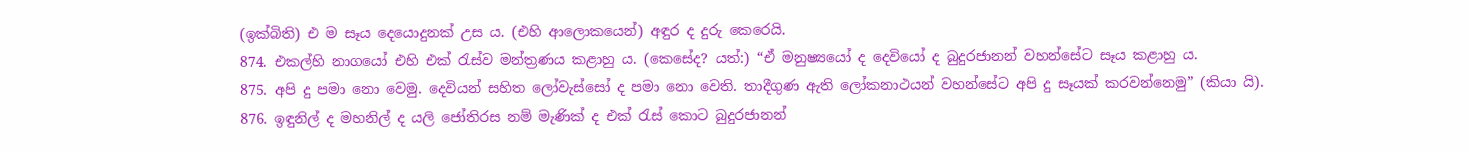(ඉක්බිති) එ ම සෑය දෙයොදුනක් උස ය. (එහි ආලොකයෙන්) අඳුර ද දුරු කෙරෙයි.
874. එකල්හි නාගයෝ එහි එක් රැස්ව මන්ත්‍රණය කළාහු ය. (කෙසේද? යත්:) “ඒ මනුෂ්‍යයෝ ද දෙවියෝ ද බුදුරජානන් වහන්සේට සෑය කළාහු ය.
875. අපි දු පමා නො වෙමු. දෙවියන් සහිත ලෝවැස්සෝ ද පමා නො වෙති. තාදීගුණ ඇති ලෝකනාථයන් වහන්සේට අපි දු සෑයක් කරවන්නෙමු” (කියා යි).
876. ඉඳුනිල් ද මහනිල් ද යලි ජෝතිරස නම් මැණික් ද එක් රැස් කොට බුදුරජානන්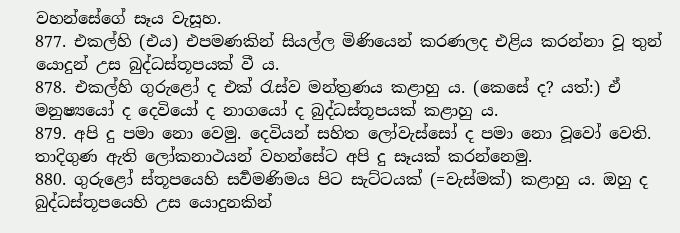වහන්සේගේ සෑය වැසූහ.
877. එකල්හි (එය) එපමණකින් සියල්ල මිණියෙන් කරණලද එළිය කරන්නා වූ තුන් යොදුන් උස බුද්ධස්තූපයක් වී ය.
878. එකල්හි ගුරුළෝ ද එක් රැස්ව මන්ත්‍රණය කළාහු ය. (කෙසේ ද? යත්:) ඒ මනුෂ්‍යයෝ ද දෙවියෝ ද නාගයෝ ද බුද්ධස්තූපයක් කළාහු ය.
879. අපි දු පමා නො වෙමු. දෙවියන් සහිත ලෝවැස්සෝ ද පමා නො වූවෝ වෙති. තාදිගුණ ඇති ලෝකනාථයන් වහන්සේට අපි දු සෑයක් කරන්නෙමු.
880. ගුරුළෝ ස්තූපයෙහි සර්‍වමණිමය පිට සැට්ටයක් (=වැස්මක්) කළාහු ය. ඔහු ද බුද්ධස්තූපයෙහි උස යොදුනකින්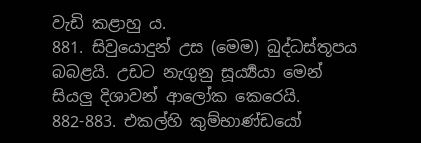වැඩි කළාහු ය.
881. සිවුයොදුන් උස (මෙම) බුද්ධස්තූපය බබළයි. උඩට නැගුනු සූර්‍ය්‍යයා මෙන් සියලු දිශාවන් ආලෝක කෙරෙයි.
882-883. එකල්හි කුම්භාණ්ඩයෝ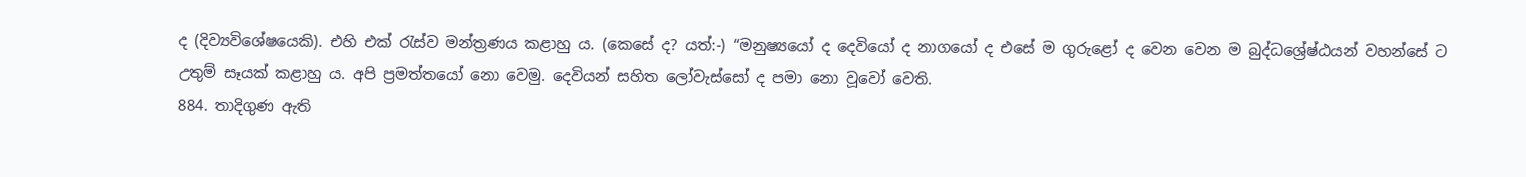ද (දිව්‍යවිශේෂයෙකි). එහි එක් රැස්ව මන්ත්‍රණය කළාහු ය. (කෙසේ ද? යත්:-) “මනුෂ්‍යයෝ ද දෙවියෝ ද නාගයෝ ද එසේ ම ගුරුළෝ ද වෙන වෙන ම බුද්ධශ්‍රේෂ්ඨයන් වහන්සේ ට උතුම් සෑයක් කළාහු ය. අපි ප්‍රමත්තයෝ නො වෙමු. දෙවියන් සහිත ලෝවැස්සෝ ද පමා නො වූවෝ වෙති.
884. තාදිගුණ ඇති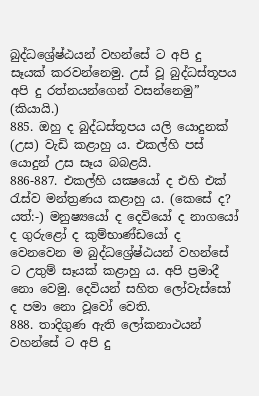බුද්ධශ්‍රේෂ්ඨයන් වහන්සේ ට අපි දු සෑයක් කරවන්නෙමු. උස් වූ බුද්ධස්තූපය අපි දු රත්නයන්ගෙන් වසන්නෙමු” (කියායි.)
885. ඔහු ද බුද්ධස්තූපය යලි යොදුනක් (උස) වැඩි කළාහු ය. එකල්හි පස් යොදුන් උස සෑය බබළයි.
886-887. එකල්හි යක්‍ෂයෝ ද එහි එක් රැස්ව මන්ත්‍රණය කළාහු ය. (කෙසේ ද? යත්:-) මනුෂ්‍යයෝ ද දෙවියෝ ද නාගයෝ ද ගුරුළෝ ද කුම්භාණ්ඩයෝ ද වෙනවෙන ම බුද්ධශ්‍රේෂ්ඨයන් වහන්සේ ට උතුම් සෑයක් කළාහු ය. අපි ප්‍රමාදී නො වෙමු. දෙවියන් සහිත ලෝවැස්සෝ ද පමා නො වූවෝ වෙති.
888. තාදිගුණ ඇති ලෝකනාථයන් වහන්සේ ට අපි දු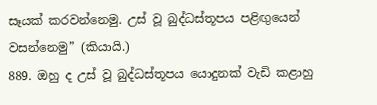සෑයක් කරවන්නෙමු. උස් වූ බුද්ධස්තූපය පළිඟුයෙන් වසන්නෙමු” (කියායි.)
889. ඔහු ද උස් වූ බුද්ධස්තූපය යොදුනක් වැඩි කළාහු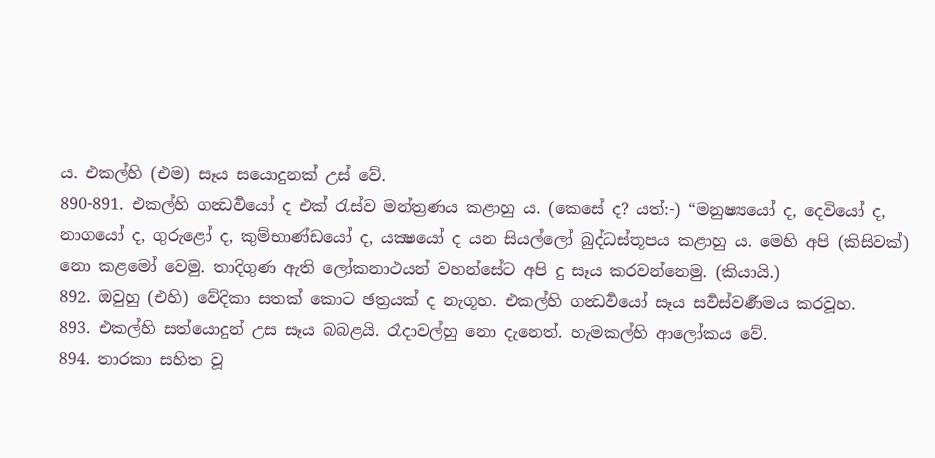ය. එකල්හි (එම) සෑය සයොදුනක් උස් වේ.
890-891. එකල්හි ගන්‍ධර්‍වයෝ ද එක් රැස්ව මන්ත්‍රණය කළාහු ය. (කෙසේ ද? යත්:-) “මනුෂ්‍යයෝ ද, දෙවියෝ ද, නාගයෝ ද, ගුරුළෝ ද, කුම්භාණ්ඩයෝ ද, යක්‍ෂයෝ ද යන සියල්ලෝ බුද්ධස්තූපය කළාහු ය. මෙහි අපි (කිසිවක්) නො කළමෝ වෙමු. තාදිගුණ ඇති ලෝකනාථයන් වහන්සේට අපි දු සෑය කරවන්නෙමු. (කියායි.)
892. ඔවුහු (එහි) වේදිකා සතක් කොට ඡත්‍රයක් ද නැගූහ. එකල්හි ගන්‍ධර්‍වයෝ සෑය සර්‍වස්වර්‍ණමය කරවූහ.
893. එකල්හි සත්යොදුන් උස සෑය බබළයි. රෑදාවල්හු නො දැනෙත්. හැමකල්හි ආලෝකය වේ.
894. තාරකා සහිත වූ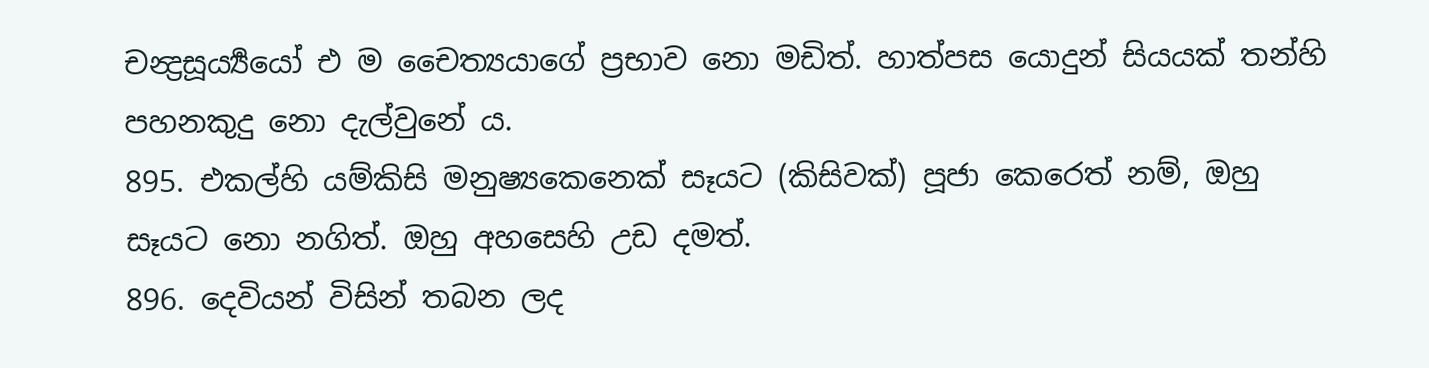චන්‍ද්‍රසූර්‍ය්‍යයෝ එ ම චෛත්‍යයාගේ ප්‍රභාව නො මඩිත්. හාත්පස යොදුන් සියයක් තන්හි පහනකුදු නො දැල්වුනේ ය.
895. එකල්හි යම්කිසි මනුෂ්‍යකෙනෙක් සෑයට (කිසිවක්) පූජා කෙරෙත් නම්, ඔහු සෑයට නො නගිත්. ඔහු අහසෙහි උඩ දමත්.
896. දෙවියන් විසින් තබන ලද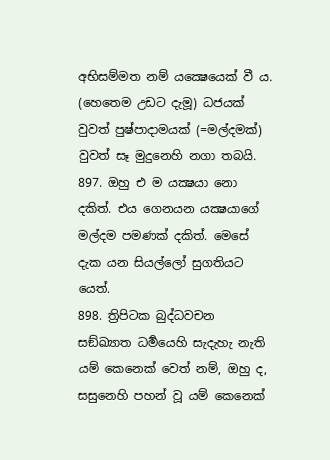අභිසම්මත නම් යක්‍ෂෙයෙක් වී ය. (හෙතෙම උඩට දැමූ) ධජයක් වුවත් පුෂ්පාදාමයක් (=මල්දමක්) වුවත් සෑ මුදුනෙහි නගා තබයි.
897. ඔහු එ ම යක්‍ෂයා නො දකිත්. එය ගෙනයන යක්‍ෂයාගේ මල්දම පමණක් දකිත්. මෙසේ දැක යන සියල්ලෝ සුගතියට යෙත්.
898. ත්‍රිපිටක බුද්ධවචන සඞ්ඛ්‍යාත ධර්‍මයෙහි සැදැහැ නැති යම් කෙනෙක් වෙත් නම්, ඔහු ද, සසුනෙහි පහන් වූ යම් කෙනෙක්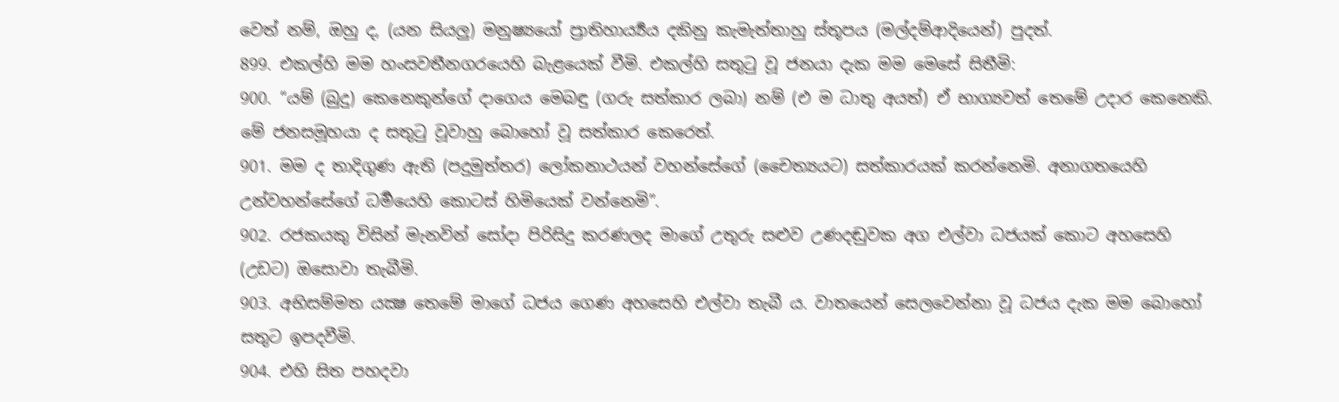වෙත් නම්, ඔහු ද, (යන සියලු) මනුෂ්‍යයෝ ප්‍රාතිහාර්‍ය්‍යය දකිනු කැමැත්තාහු ස්තූපය (මල්දම්ආදියෙන්) පුදත්.
899. එකල්හි මම හංසවතීනගරයෙහි බැළයෙක් වීමි. එකල්හි සතුටු වූ ජනයා දැක මම මෙසේ සිතීමි:
900. “යම් (බුදු) කෙනෙකුන්ගේ දාගෙය මෙබඳු (ගරු සත්කාර ලබා) නම් (එ ම ධාතු අයත්) ඒ භාග්‍යවත් තෙමේ උදාර කෙනෙකි. මේ ජනසමූහයා ද සතුටු වූවාහු බොහෝ වූ සත්කාර කෙරෙත්.
901. මම ද තාදිගුණ ඇති (පදුමුත්තර) ලෝකනාථයන් වහන්සේගේ (චෛත්‍යයට) සත්කාරයක් කරන්නෙමි. අනාගතයෙහි උන්වහන්සේගේ ධර්‍මයෙහි කොටස් හිමියෙක් වන්නෙමි”.
902. රජකයකු විසින් මැනවින් සෝදා පිරිසිදු කරණලද මාගේ උතුරු සළුව උණදඬුවක අග එල්වා ධජයක් කොට අහසෙහි (උඩට) ඔසොවා තැබීමි.
903. අභිසම්මත යක්‍ෂ තෙමේ මාගේ ධජය ගෙණ අහසෙහි එල්වා තැබී ය. වාතයෙන් සෙලවෙන්නා වූ ධජය දැක මම බොහෝ සතුට ඉපදවීමි.
904. එහි සිත පහදවා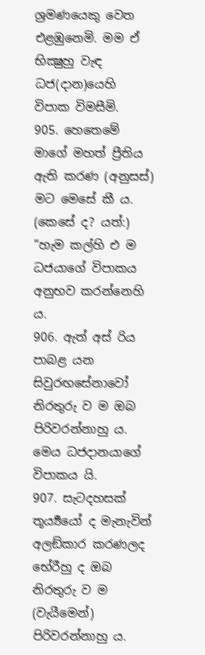ශ්‍රමණයෙකු වෙත එළඹුනෙමි. මම ඒ භික්‍ෂුහු වැඳ ධජ(දාන)යෙහි විපාක විමසීමි.
905. හෙතෙමේ මාගේ මහත් ප්‍රීතිය ඇති කරණ (අනුසස්) මට මෙසේ කී ය. (කෙසේ ද? යත්:) “හැම කල්හි එ ම ධජයාගේ විපාකය අනුභව කරන්නෙහි ය.
906. ඇත් අස් රිය පාබළ යන සිවුරඟසේනාවෝ නිරතුරු ව ම ඔබ පිරිවරන්නාහු ය. මෙය ධජදානයාගේ විපාකය යි.
907. සැටදහසක් තූර්‍ය්‍යයෝ ද මැනැවින් අලඞ්කාර කරණලද භේරීහු ද ඔබ නිරතුරු ව ම (වැයීමෙන්) පිරිවරන්නාහු ය.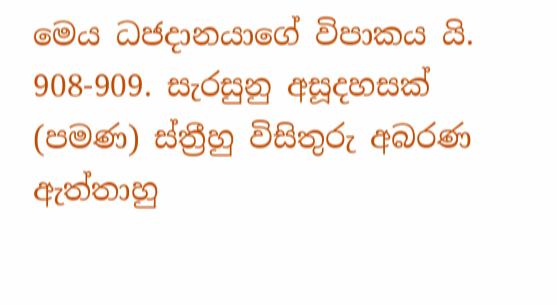මෙය ධජදානයාගේ විපාකය යි.
908-909. සැරසුනු අසූදහසක් (පමණ) ස්ත්‍රීහු විසිතුරු අබරණ ඇත්තාහු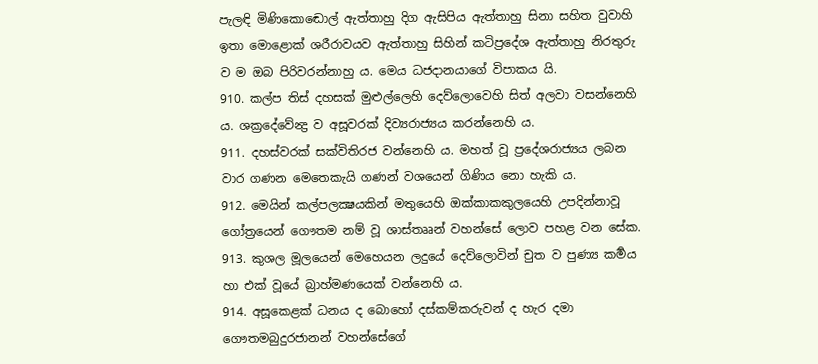පැලඳි මිණිකොඬොල් ඇත්තාහු දිග ඇසිපිය ඇත්තාහු සිනා සහිත වුවාහි ඉතා මොළොක් ශරීරාවයව ඇත්තාහු සිහින් කටිප්‍රදේශ ඇත්තාහු නිරතුරු ව ම ඔබ පිරිවරන්නාහු ය. මෙය ධජදානයාගේ විපාකය යි.
910. කල්ප තිස් දහසක් මුළුල්ලෙහි දෙව්ලොවෙහි සිත් අලවා වසන්නෙහි ය. ශක්‍රදේවේන්‍ද්‍ර ව අසූවරක් දිව්‍යරාජ්‍යය කරන්නෙහි ය.
911. දහස්වරක් සක්විතිරජ වන්නෙහි ය. මහත් වූ ප්‍රදේශරාජ්‍යය ලබන වාර ගණන මෙතෙකැයි ගණන් වශයෙන් ගිණිය නො හැකි ය.
912. මෙයින් කල්පලක්‍ෂයකින් මතුයෙහි ඔක්කාකකුලයෙහි උපදින්නාවූ ගෝත්‍රයෙන් ගෞතම නම් වූ ශාස්තෲන් වහන්සේ ලොව පහළ වන සේක.
913. කුශල මූලයෙන් මෙහෙයන ලදුයේ දෙව්ලොවින් චුත ව පුණ්‍ය කර්‍මය හා එක් වූයේ බ්‍රාහ්මණයෙක් වන්නෙහි ය.
914. අසූකෙළක් ධනය ද බොහෝ දස්කම්කරුවන් ද හැර දමා ගෞතමබුදුරජානන් වහන්සේගේ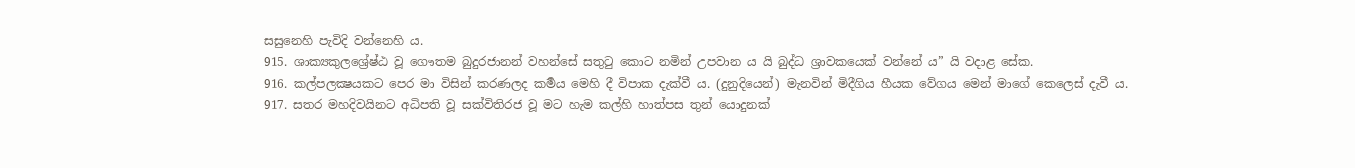සසුනෙහි පැවිදි වන්නෙහි ය.
915. ශාක්‍යකුලශ්‍රේෂ්ඨ වූ ගෞතම බුදුරජානන් වහන්සේ සතුටු කොට නමින් උපවාන ය යි බුද්ධ ශ්‍රාවකයෙක් වන්නේ ය” යි වදාළ සේක.
916. කල්පලක්‍ෂයකට පෙර මා විසින් කරණලද කර්‍මය මෙහි දී විපාක දැක්වී ය. (දුනුදියෙන්) මැනවින් මිදීගිය හීයක වේගය මෙන් මාගේ කෙලෙස් දැවී ය.
917. සතර මහදිවයිනට අධිපති වූ සක්විතිරජ වූ මට හැම කල්හි හාත්පස තුන් යොදුනක්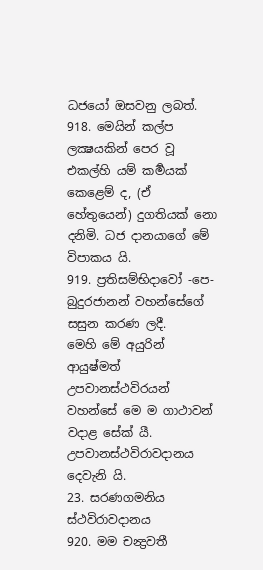ධජයෝ ඔසවනු ලබත්.
918. මෙයින් කල්ප ලක්‍ෂයකින් පෙර වූ එකල්හි යම් කර්‍මයක් කෙළෙම් ද, (ඒ හේතුයෙන්) දුගතියක් නො දනිමි. ධජ දානයාගේ මේ විපාකය යි.
919. ප්‍රතිසම්භිදාවෝ -පෙ- බුදුරජානන් වහන්සේගේ සසුන කරණ ලදී.
මෙහි මේ අයුරින් ආයුෂ්මත් උපවානස්ථවිරයන් වහන්සේ මෙ ම ගාථාවන් වදාළ සේක් යී.
උපවානස්ථවිරාවදානය දෙවැනි යි.
23. සරණගමනිය ස්ථවිරාවදානය
920. මම චන්‍ද්‍රවතී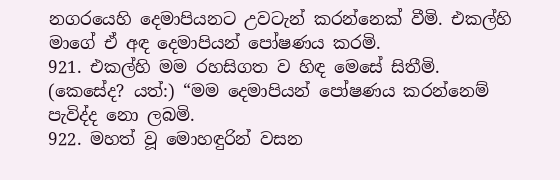නගරයෙහි දෙමාපියනට උවටැන් කරන්නෙක් වීමි. එකල්හි මාගේ ඒ අඳ දෙමාපියන් පෝෂණය කරමි.
921. එකල්හි මම රහසිගත ව හිඳ මෙසේ සිතීමි. (කෙසේද? යත්:) “මම දෙමාපියන් පෝෂණය කරන්නෙම් පැවිද්ද නො ලබමි.
922. මහත් වූ මොහඳුරින් වසන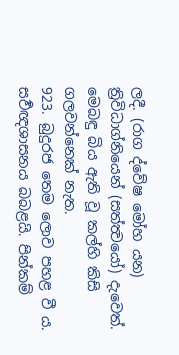ලදී. (රාග ද්වේෂ මෝහ යන) ත්‍රිවිධාග්නියෙන් (සත්ත්‍වයෝ) දැවෙත්. මෙබඳු බිය ඇති වූ කල්හි කිසි ගලවන්නෙක් නැත.
923. බුදුරජ තෙම ලොව පහළ වී ය. සර්‍වඥශාසනය බබළයි. පින්කම්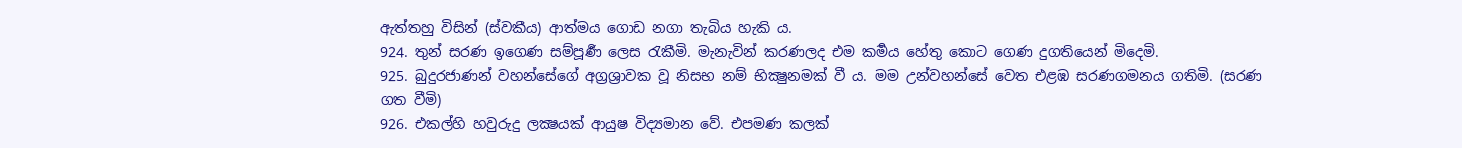ඇත්තහු විසින් (ස්වකීය) ආත්මය ගොඩ නගා තැබිය හැකි ය.
924. තුන් සරණ ඉගෙණ සම්පූර්‍ණ ලෙස රැකීමි. මැනැවින් කරණලද එම කර්‍මය හේතු කොට ගෙණ දුගතියෙන් මිදෙමි.
925. බුදුරජාණන් වහන්සේගේ අග්‍රශ්‍රාවක වූ නිසභ නම් භික්‍ෂුනමක් වී ය. මම උන්වහන්සේ වෙත එළඹ සරණගමනය ගතිමි. (සරණ ගත වීමි)
926. එකල්හි හවුරුදු ලක්‍ෂයක් ආයුෂ විද්‍යමාන වේ. එපමණ කලක්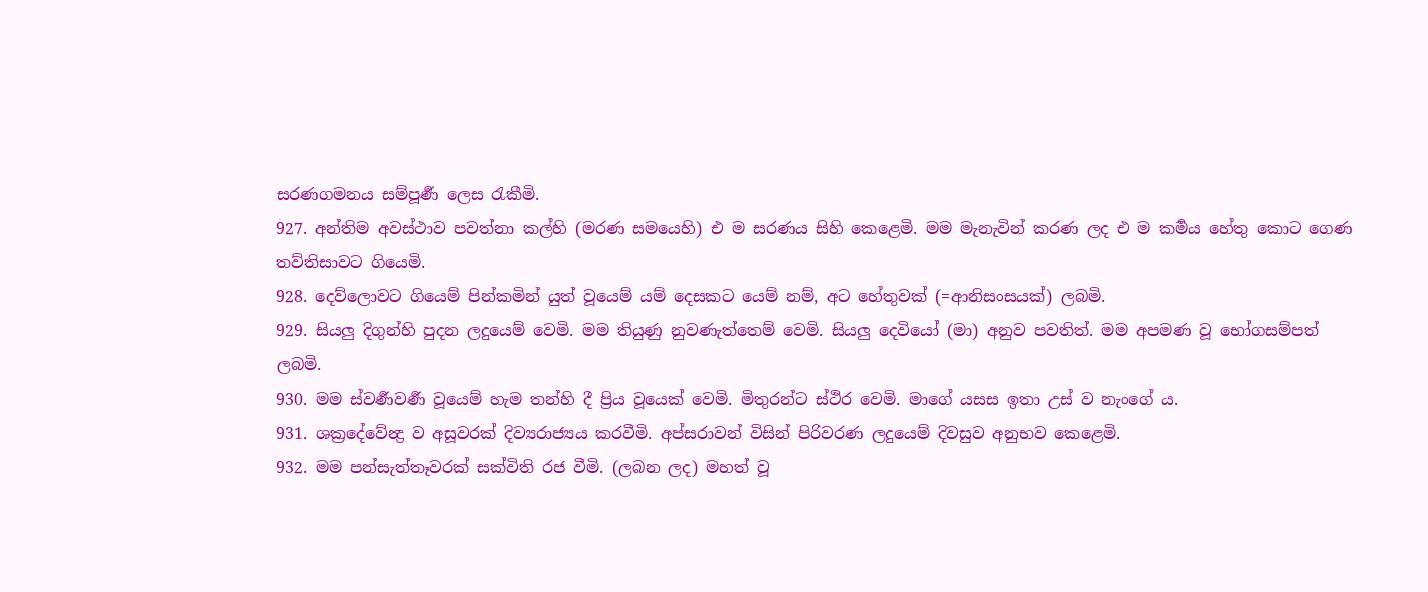සරණගමනය සම්පූර්‍ණ ලෙස රැකීමි.
927. අන්තිම අවස්ථාව පවත්නා කල්හි (මරණ සමයෙහි) එ ම සරණය සිහි කෙළෙමි. මම මැනැවින් කරණ ලද එ ම කර්‍මය හේතු කොට ගෙණ තව්තිසාවට ගියෙමි.
928. දෙව්ලොවට ගියෙම් පින්කමින් යුත් වූයෙම් යම් දෙසකට යෙම් නම්, අට හේතුවක් (=ආනිසංසයක්) ලබමි.
929. සියලු දිගුන්හි පුදන ලදුයෙම් වෙමි. මම තියුණු නුවණැත්තෙම් වෙමි. සියලු දෙවියෝ (මා) අනුව පවතිත්. මම අපමණ වූ භෝගසම්පත් ලබමි.
930. මම ස්වර්‍ණවර්‍ණ වූයෙම් හැම තන්හි දී ප්‍රිය වූයෙක් වෙමි. මිතුරන්ට ස්ථිර වෙමි. මාගේ යසස ඉතා උස් ව නැංගේ ය.
931. ශක්‍රදේවේන්‍ද්‍ර ව අසූවරක් දිව්‍යරාජ්‍යය කරවීමි. අප්සරාවන් විසින් පිරිවරණ ලදුයෙම් දිවසුව අනුභව කෙළෙමි.
932. මම පන්සැත්තෑවරක් සක්විති රජ වීමි. (ලබන ලද) මහත් වූ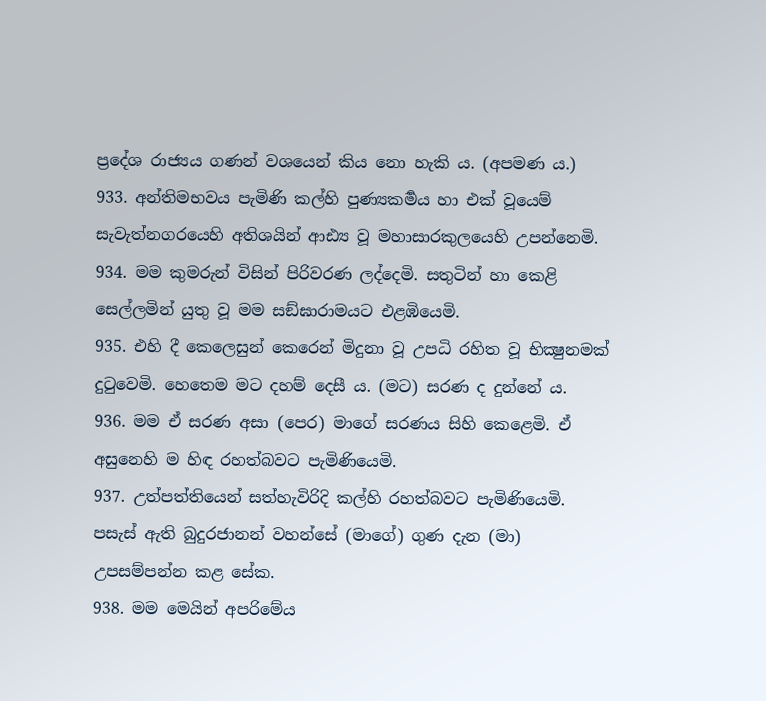ප්‍රදේශ රාජ්‍යය ගණන් වශයෙන් කිය නො හැකි ය. (අපමණ ය.)
933. අන්තිමභවය පැමිණි කල්හි පුණ්‍යකර්‍මය හා එක් වූයෙම් සැවැත්නගරයෙහි අතිශයින් ආඪ්‍ය වූ මහාසාරකුලයෙහි උපන්නෙමි.
934. මම කුමරුන් විසින් පිරිවරණ ලද්දෙමි. සතුටින් හා කෙළි සෙල්ලමින් යුතු වූ මම සඞ්ඝාරාමයට එළඹියෙමි.
935. එහි දී කෙලෙසුන් කෙරෙන් මිදුනා වූ උපධි රහිත වූ භික්‍ෂුනමක් දුටුවෙමි. හෙතෙම මට දහම් දෙසී ය. (මට) සරණ ද දුන්නේ ය.
936. මම ඒ සරණ අසා (පෙර) මාගේ සරණය සිහි කෙළෙමි. ඒ අසුනෙහි ම හිඳ රහත්බවට පැමිණියෙමි.
937. උත්පත්තියෙන් සත්හැවිරිදි කල්හි රහත්බවට පැමිණියෙමි. පසැස් ඇති බුදුරජානන් වහන්සේ (මාගේ) ගුණ දැන (මා) උපසම්පන්න කළ සේක.
938. මම මෙයින් අපරිමේය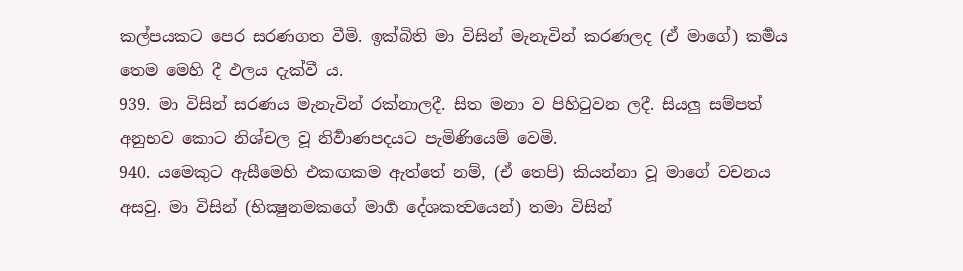කල්පයකට පෙර සරණගත වීමි. ඉක්බිති මා විසින් මැනැවින් කරණලද (ඒ මාගේ) කර්‍මය තෙම මෙහි දී ඵලය දැක්වී ය.
939. මා විසින් සරණය මැනැවින් රක්නාලදී. සිත මනා ව පිහිටුවන ලදී. සියලු සම්පත් අනුභව කොට නිශ්චල වූ නිර්‍වාණපදයට පැමිණියෙම් වෙමි.
940. යමෙකුට ඇසීමෙහි එකඟකම ඇත්තේ නම්, (ඒ තෙපි) කියන්නා වූ මාගේ වචනය අසවු. මා විසින් (භික්‍ෂුනමකගේ මාර්‍ග දේශකත්‍වයෙන්) තමා විසින්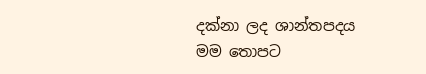දක්නා ලද ශාන්තපදය මම තොපට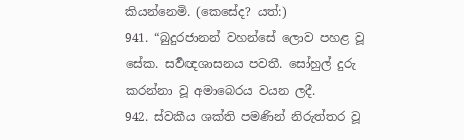කියන්නෙමි. (කෙසේද? යත්:)
941. “බුදුරජානන් වහන්සේ ලොව පහළ වූ සේක. සර්‍වඥශාසනය පවතී. සෝහුල් දුරු කරන්නා වූ අමාබෙරය වයන ලදී.
942. ස්වකීය ශක්ති පමණින් නිරුත්තර වූ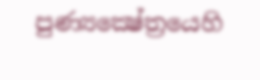පුණ්‍යක්‍ෂේත්‍රයෙහි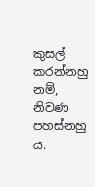කුසල් කරන්නහු නම්, නිවණ පහස්නහු ය.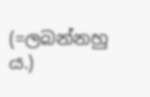(=ලබන්නහු ය.)